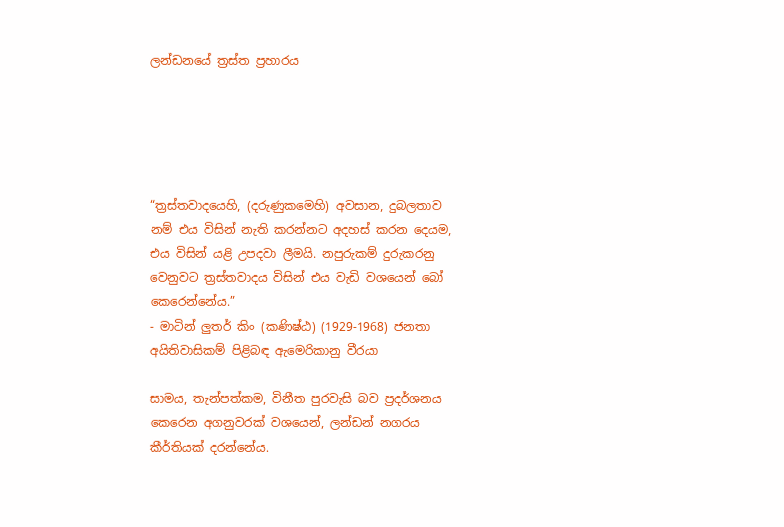ලන්ඩනයේ ත්‍රස්ත ප්‍රහාරය





“ත්‍රස්තවාදයෙහි, (දරුණුකමෙහි) අවසාන, දුබලතාව නම් එය විසින් නැති කරන්නට අදහස් කරන දෙයම, එය විසින් යළි උපදවා ලීමයි. නපුරුකම් දුරුකරනු වෙනුවට ත්‍රස්තවාදය විසින් එය වැඩි වශයෙන් බෝ කෙරෙන්නේය.”
- මාටින් ලුතර් කිං (කණිෂ්ඨ) (1929-1968) ජනතා අයිතිවාසිකම් පිළිබඳ ඇමෙරිකානු වීරයා

සාමය, තැන්පත්කම, විනීත පුරවැසි බව ප්‍රදර්ශනය කෙරෙන අගනුවරක් වශයෙන්, ලන්ඩන් නගරය කීර්තියක් දරන්නේය.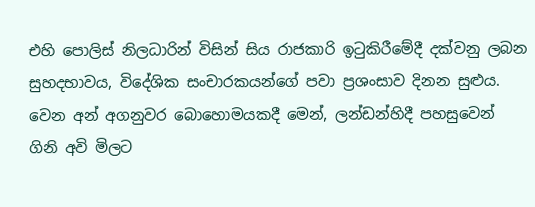එහි පොලිස් නිලධාරින් විසින් සිය රාජකාරි ඉටුකිරීමේදී දක්වනු ලබන සුහදභාවය, විදේශික සංචාරකයන්ගේ පවා ප්‍රශංසාව දිනන සුළුය. වෙන අන් අගනුවර බොහොමයකදී මෙන්, ලන්ඩන්හිදී පහසුවෙන් ගිනි අවි මිලට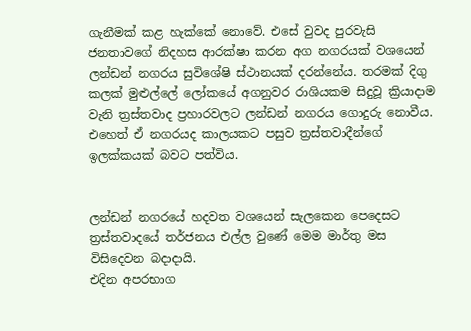ගැනීමක් කළ හැක්කේ නොවේ. එසේ වුවද පුරවැසි ජනතාවගේ නිදහස ආරක්ෂා කරන අග නගරයක් වශයෙන් ලන්ඩන් නගරය සුවිශේෂි ස්ථානයක් දරන්නේය. තරමක් දිගු කලක් මුළුල්ලේ ලෝකයේ අගනුවර රාශියකම සිදුවූ ක්‍රියාදාම වැනි ත්‍රස්තවාද ප්‍රහාරවලට ලන්ඩන් නගරය ගොදුරු නොවීය.
එහෙත් ඒ නගරයද කාලයකට පසුව ත්‍රස්තවාදීන්ගේ ඉලක්කයක් බවට පත්විය.


ලන්ඩන් නගරයේ හදවත වශයෙන් සැලකෙන පෙදෙසට ත්‍රස්තවාදයේ තර්ජනය එල්ල වුණේ මෙම මාර්තු මස විසිදෙවන බදාදායි.
එදින අපරභාග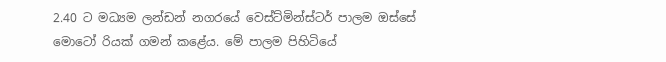2.40 ට මධ්‍යම ලන්ඩන් නගරයේ වෙස්ට්මින්ස්ටර් පාලම ඔස්සේ මොටෝ රියක් ගමන් කළේය. මේ පාලම පිහිටියේ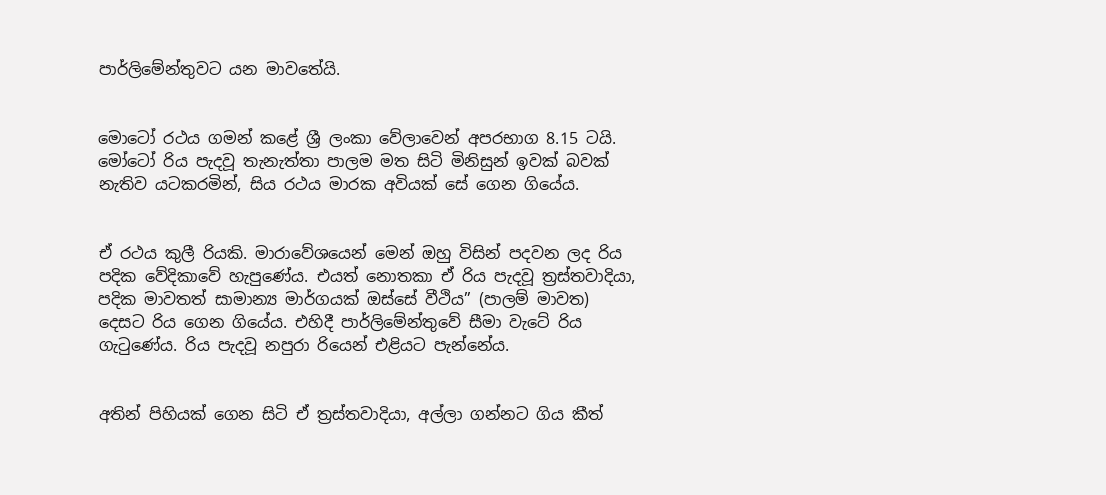පාර්ලිමේන්තුවට යන මාවතේයි.


මොටෝ රථය ගමන් කළේ ශ්‍රී ලංකා වේලාවෙන් අපරභාග 8.15 ටයි. මෝටෝ රිය පැදවූ තැනැත්තා පාලම මත සිටි මිනිසුන් ඉවක් බවක් නැතිව යටකරමින්, සිය රථය මාරක අවියක් සේ ගෙන ගියේය.


ඒ රථය කුලී රියකි. මාරාවේශයෙන් මෙන් ඔහු විසින් පදවන ලද රිය පදික වේදිකාවේ හැපුණේය. එයත් නොතකා ඒ රිය පැදවූ ත්‍රස්තවාදියා, පදික මාවතත් සාමාන්‍ය මාර්ගයක් ඔස්සේ වීථිය” (පාලම් මාවත) දෙසට රිය ගෙන ගියේය. එහිදී පාර්ලිමේන්තුවේ සීමා වැටේ රිය ගැටුණේය. රිය පැදවූ නපුරා රියෙන් එළියට පැන්නේය.


අතින් පිහියක් ගෙන සිටි ඒ ත්‍රස්තවාදියා, අල්ලා ගන්නට ගිය කීත්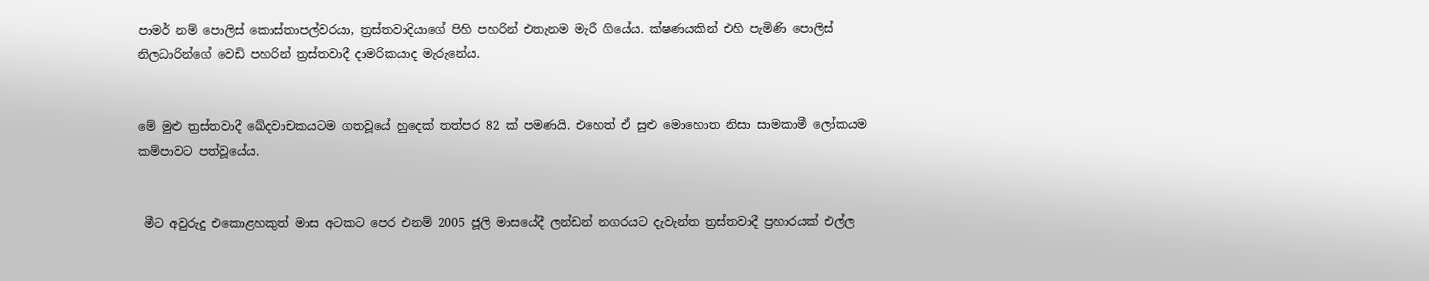පාමර් නම් පොලිස් කොස්තාපල්වරයා, ත්‍රස්තවාදියාගේ පිහි පහරින් එතැනම මැරී ගියේය. ක්ෂණයකින් එහි පැමිණි පොලිස් නිලධාරින්ගේ වෙඩි පහරින් ත්‍රස්තවාදී දාමරිකයාද මැරුනේය.


මේ මුළු ත්‍රස්තවාදී ඛේදවාචකයටම ගතවූයේ හුදෙක් තත්පර 82 ක් පමණයි. එහෙත් ඒ සුළු මොහොත නිසා සාමකාමී ලෝකයම කම්පාවට පත්වූයේය.


 මීට අවුරුදු එකොළහකුත් මාස අටකට පෙර එනම් 2005 ජූලි මාසයේදී ලන්ඩන් නගරයට දැවැන්ත ත්‍රස්තවාදී ප්‍රහාරයක් එල්ල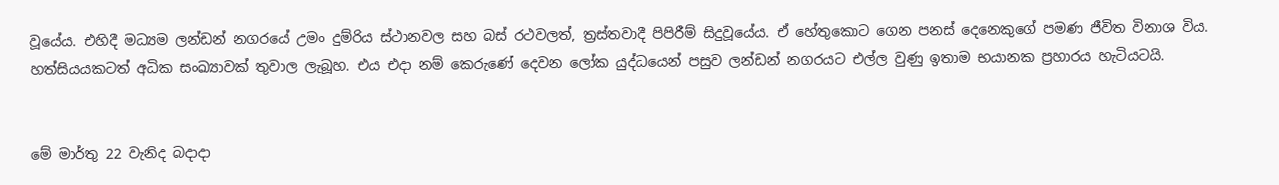වූයේය. එහිදී මධ්‍යම ලන්ඩන් නගරයේ උමං දුම්රිය ස්ථානවල සහ බස් රථවලත්, ත්‍රස්තවාදී පිපිරීම් සිදුවූයේය. ඒ හේතුකොට ගෙන පනස් දෙනෙකුගේ පමණ ජීවිත විනාශ විය. හත්සියයකටත් අධික සංඛ්‍යාවක් තුවාල ලැබූහ. එය එදා නම් කෙරුණේ දෙවන ලෝක යුද්ධයෙන් පසුව ලන්ඩන් නගරයට එල්ල වුණු ඉතාම භයානක ප්‍රහාරය හැටියටයි.


මේ මාර්තු 22 වැනිද බදාදා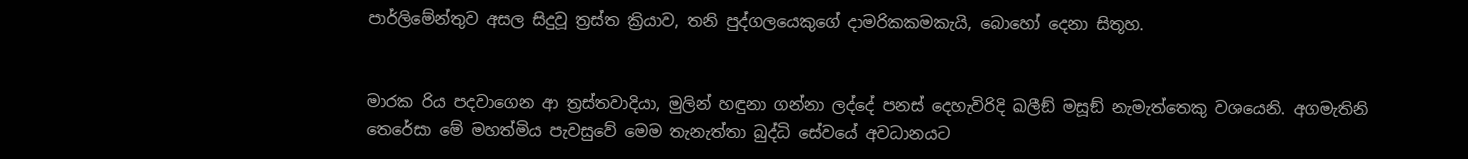පාර්ලිමේන්තුව අසල සිදුවූ ත්‍රස්ත ක්‍රියාව, තනි පුද්ගලයෙකුගේ දාමරිකකමකැයි, බොහෝ දෙනා සිතූහ.


මාරක රිය පදවාගෙන ආ ත්‍රස්තවාදියා, මුලින් හඳුනා ගන්නා ලද්දේ පනස් දෙහැවිරිදි ඛලීඞ් මසූඞ් නැමැත්තෙකු වශයෙනි. අගමැතිනි තෙරේසා මේ මහත්මිය පැවසුවේ මෙම තැනැත්තා බුද්ධි සේවයේ අවධානයට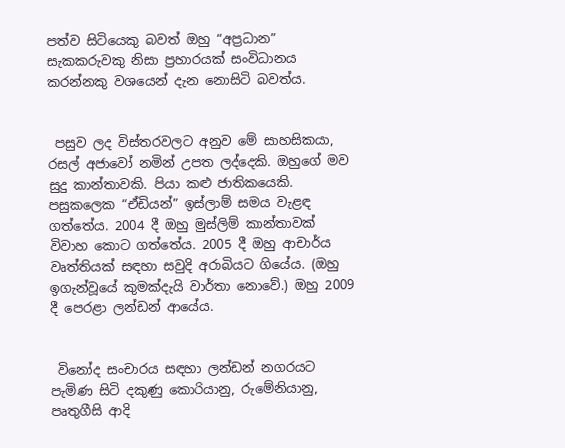පත්ව සිටියෙකු බවත් ඔහු “අප්‍රධාන” සැකකරුවකු නිසා ප්‍රහාරයක් සංවිධානය කරන්නකු වශයෙන් දැන නොසිටි බවත්ය.


 පසුව ලද විස්තරවලට අනුව මේ සාහසිකයා, රසල් අජාවෝ නමින් උපත ලද්දෙකි. ඔහුගේ මව සුදු කාන්තාවකි. පියා කළු ජාතිකයෙකි. පසුකලෙක “ඒඩියන්” ඉස්ලාම් සමය වැළඳ ගත්තේය. 2004 දී ඔහු මුස්ලිම් කාන්තාවක් විවාහ කොට ගත්තේය. 2005 දී ඔහු ආචාර්ය වෘත්තියක් සඳහා සවුදි අරාබියට ගියේය. (ඔහු ඉගැන්වූයේ කුමක්දැයි වාර්තා නොවේ.) ඔහු 2009 දී පෙරළා ලන්ඩන් ආයේය.


 විනෝද සංචාරය සඳහා ලන්ඩන් නගරයට පැමිණ සිටි දකුණු කොරියානු, රුමේනියානු, පෘතුගීසි ආදි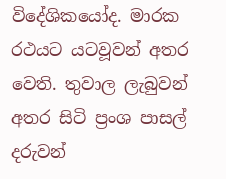විදේශිකයෝද. මාරක රථයට යටවූවන් අතර වෙති. තුවාල ලැබුවන් අතර සිටි ප්‍රංශ පාසල් දරුවන්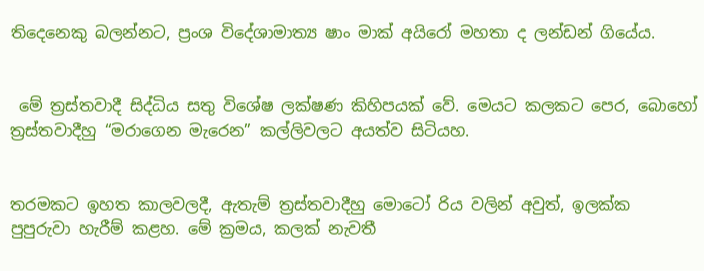තිදෙනෙකු බලන්නට, ප්‍රංශ විදේශාමාත්‍ය ෂාං මාක් අයිරෝ මහතා ද ලන්ඩන් ගියේය.


 මේ ත්‍රස්තවාදී සිද්ධිය සතු විශේෂ ලක්ෂණ කිහිපයක් වේ. මෙයට කලකට පෙර, බොහෝ ත්‍රස්තවාදීහු “මරාගෙන මැරෙන” කල්ලිවලට අයත්ව සිටියහ.


තරමකට ඉහත කාලවලදී, ඇතැම් ත්‍රස්තවාදීහු මොටෝ රිය වලින් අවුත්, ඉලක්ක පුපුරුවා හැරීම් කළහ. මේ ක්‍රමය, කලක් නැවතී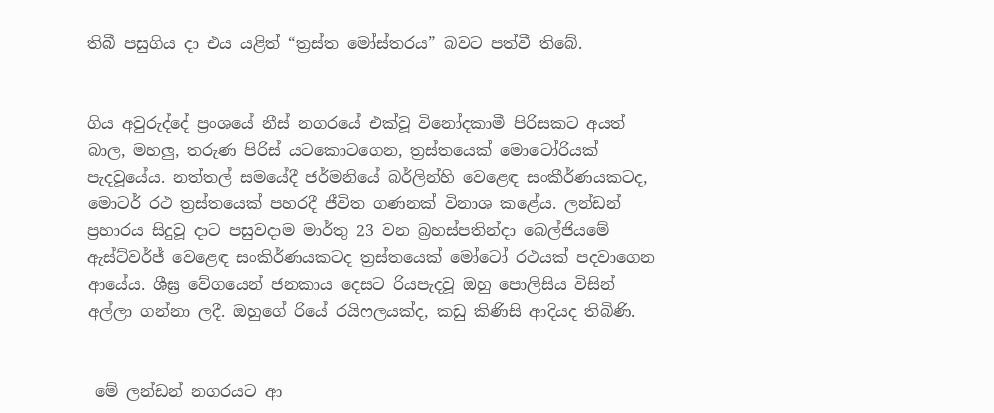තිබී පසුගිය දා එය යළිත් “ත්‍රස්ත මෝස්තරය” බවට පත්වී තිබේ.


ගිය අවුරුද්දේ ප්‍රංශයේ නීස් නගරයේ එක්වූ විනෝදකාමී පිරිසකට අයත් බාල, මහලු, තරුණ පිරිස් යටකොටගෙන, ත්‍රස්තයෙක් මොටෝරියක් පැදවූයේය. නත්තල් සමයේදී ජර්මනියේ බර්ලින්හි වෙළෙඳ සංකීර්ණයකටද, මොටර් රථ ත්‍රස්තයෙක් පහරදී ජීවිත ගණනක් විනාශ කළේය. ලන්ඩන් ප්‍රහාරය සිදුවූ දාට පසුවදාම මාර්තු 23 වන බ්‍රහස්පතින්දා බෙල්ජියමේ ඇස්ට්වර්ජ් වෙළෙඳ සංකිර්ණයකටද ත්‍රස්තයෙක් මෝටෝ රථයක් පදවාගෙන ආයේය. ශීඝ්‍ර වේගයෙන් ජනකාය දෙසට රියපැදවූ ඔහු පොලිසිය විසින් අල්ලා ගන්නා ලදී. ඔහුගේ රියේ රයිෆලයක්ද, කඩු කිණිසි ආදියද තිබිණි.


 මේ ලන්ඩන් නගරයට ආ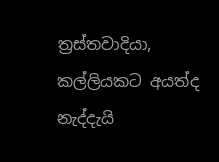ත්‍රස්තවාදියා, කල්ලියකට අයත්ද නැද්දැයි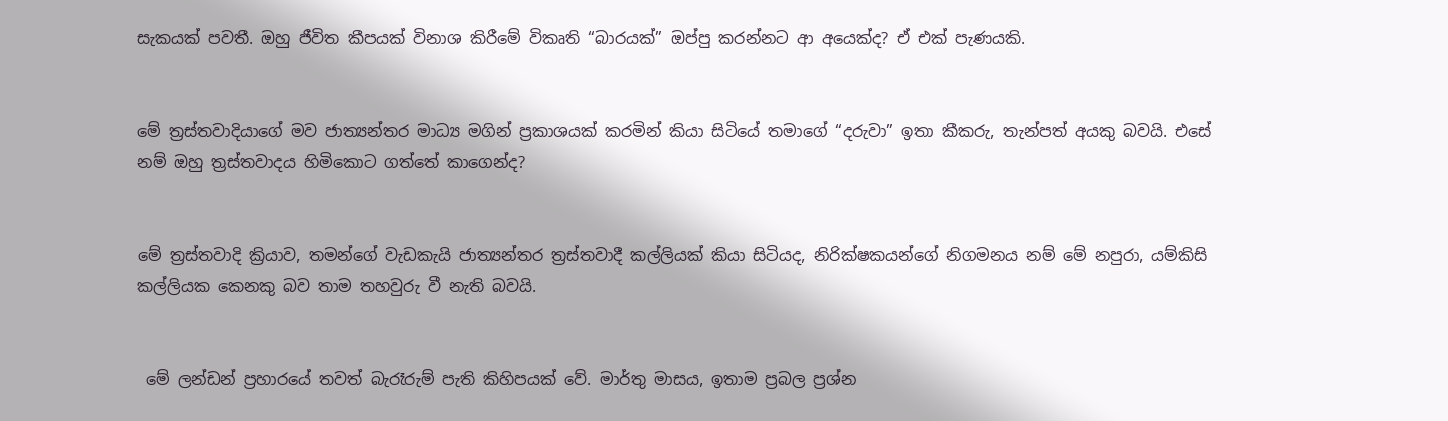සැකයක් පවතී. ඔහු ජීවිත කීපයක් විනාශ කිරීමේ විකෘති “බාරයක්” ඔප්පු කරන්නට ආ අයෙක්ද? ඒ එක් පැණයකි.


මේ ත්‍රස්තවාදියාගේ මව ජාත්‍යන්තර මාධ්‍ය මගින් ප්‍රකාශයක් කරමින් කියා සිටියේ තමාගේ “දරුවා” ඉතා කීකරු, තැන්පත් අයකු බවයි. එසේ නම් ඔහු ත්‍රස්තවාදය හිමිකොට ගත්තේ කාගෙන්ද?


මේ ත්‍රස්තවාදි ක්‍රියාව, තමන්ගේ වැඩකැයි ජාත්‍යන්තර ත්‍රස්තවාදී කල්ලියක් කියා සිටියද, නිරික්ෂකයන්ගේ නිගමනය නම් මේ නපුරා, යම්කිසි කල්ලියක කෙනකු බව තාම තහවුරු වී නැති බවයි.


 මේ ලන්ඩන් ප්‍රහාරයේ තවත් බැරෑරුම් පැති කිහිපයක් වේ. මාර්තු මාසය, ඉතාම ප්‍රබල ප්‍රශ්න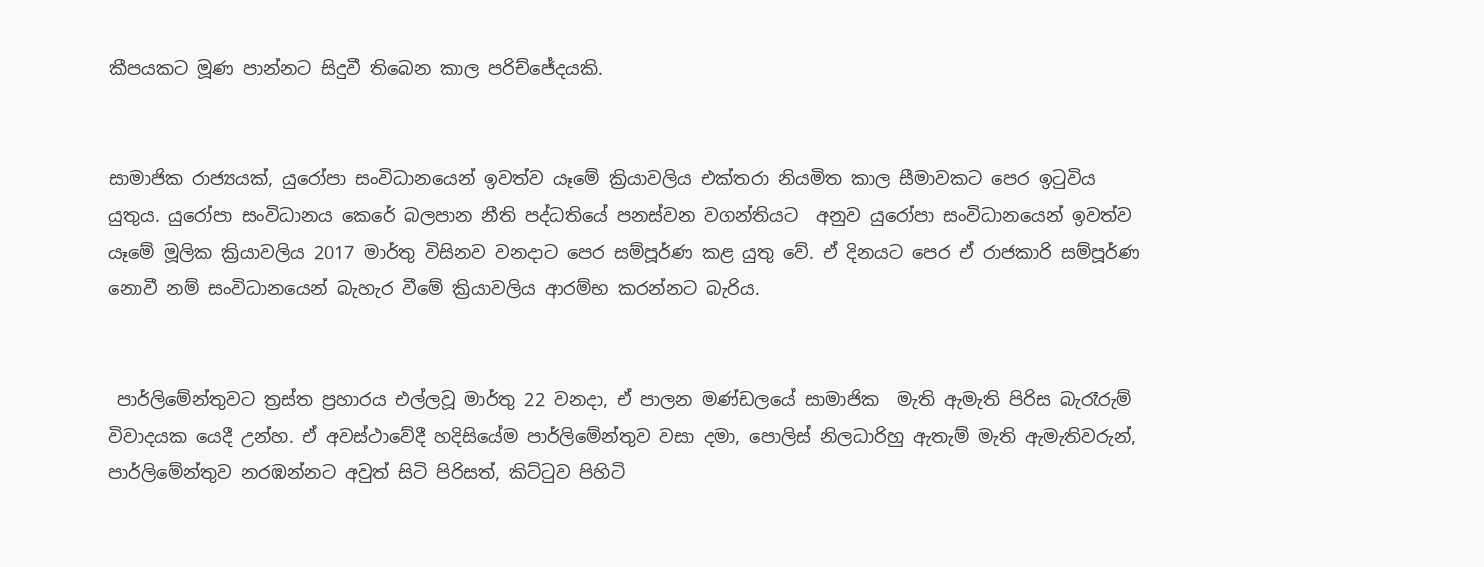කීපයකට මූණ පාන්නට සිදුවී තිබෙන කාල පරිච්ජේදයකි.


සාමාජික රාජ්‍යයක්, යුරෝපා සංවිධානයෙන් ඉවත්ව යෑමේ ක්‍රියාවලිය එක්තරා නියමිත කාල සීමාවකට පෙර ඉටුවිය යුතුය. යුරෝපා සංවිධානය කෙරේ බලපාන නීති පද්ධතියේ පනස්වන වගන්තියට  අනුව යුරෝපා සංවිධානයෙන් ඉවත්ව යෑමේ මූලික ක්‍රියාවලිය 2017 මාර්තු විසිනව වනදාට පෙර සම්පූර්ණ කළ යුතු වේ. ඒ දිනයට පෙර ඒ රාජකාරි සම්පූර්ණ නොවී නම් සංවිධානයෙන් බැහැර වීමේ ක්‍රියාවලිය ආරම්භ කරන්නට බැරිය.


 පාර්ලිමේන්තුවට ත්‍රස්ත ප්‍රහාරය එල්ලවූ මාර්තු 22 වනදා, ඒ පාලන මණ්ඩලයේ සාමාජික  මැති ඇමැති පිරිස බැරෑරුම් විවාදයක යෙදී උන්හ. ඒ අවස්ථාවේදී හදිසියේම පාර්ලිමේන්තුව වසා දමා, පොලිස් නිලධාරිහු ඇතැම් මැති ඇමැතිවරුන්, පාර්ලිමේන්තුව නරඹන්නට අවුත් සිටි පිරිසත්, කිට්ටුව පිහිටි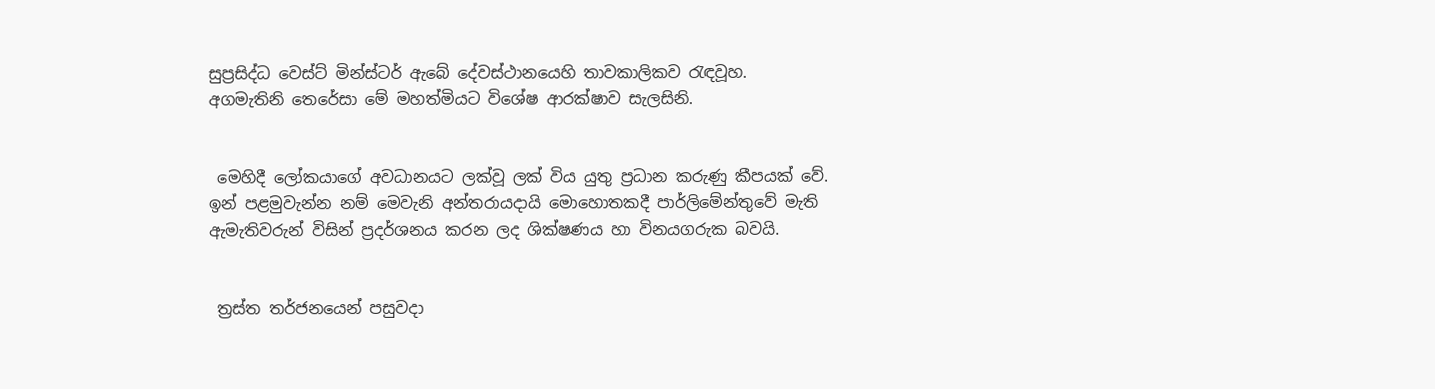සුප්‍රසිද්ධ වෙස්ට් මින්ස්ටර් ඇබේ දේවස්ථානයෙහි තාවකාලිකව රැඳවූහ.
අගමැතිනි තෙරේසා මේ මහත්මියට විශේෂ ආරක්ෂාව සැලසිනි.


 මෙහිදී ලෝකයාගේ අවධානයට ලක්වූ ලක් විය යුතු ප්‍රධාන කරුණු කීපයක් වේ. ඉන් පළමුවැන්න නම් මෙවැනි අන්තරායදායි මොහොතකදී පාර්ලිමේන්තුවේ මැති ඇමැතිවරුන් විසින් ප්‍රදර්ශනය කරන ලද ශික්ෂණය හා විනයගරුක බවයි.


 ත්‍රස්ත තර්ජනයෙන් පසුවදා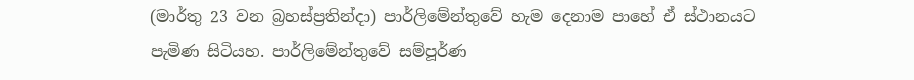(මාර්තු 23 වන බ්‍රහස්ප්‍රතින්දා) පාර්ලිමේන්තුවේ හැම දෙනාම පාහේ ඒ ස්ථානයට පැමිණ සිටියහ. පාර්ලිමේන්තුවේ සම්පූර්ණ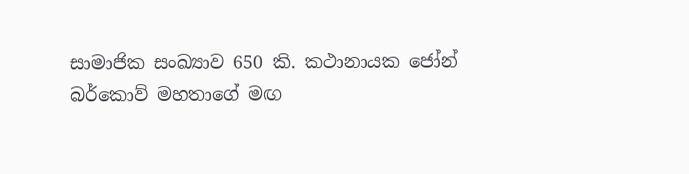සාමාජික සංඛ්‍යාව 650 කි. කථානායක ජෝන් බර්කොව් මහතාගේ මඟ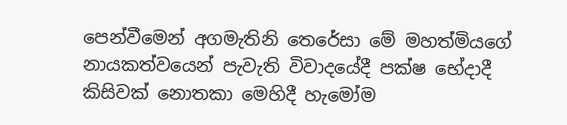පෙන්වීමෙන් අගමැතිනි තෙරේසා මේ මහත්මියගේ නායකත්වයෙන් පැවැති විවාදයේදී පක්ෂ භේදාදී කිසිවක් නොතකා මෙහිදී හැමෝම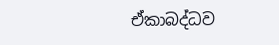ඒකාබද්ධව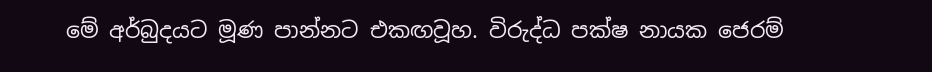මේ අර්බුදයට මූණ පාන්නට එකඟවූහ. විරුද්ධ පක්ෂ නායක ජෙරම්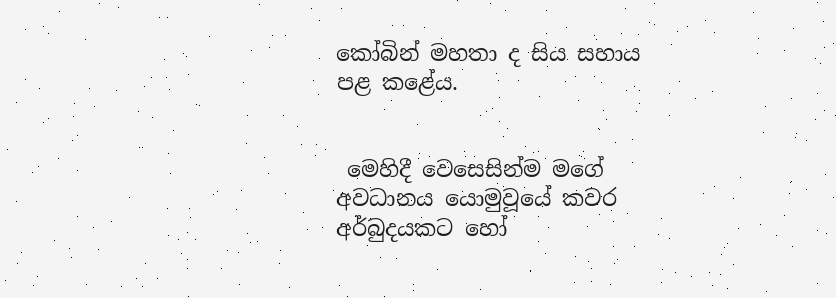කෝබින් මහතා ද සිය සහාය පළ කළේය.


 මෙහිදී වෙසෙසින්ම මගේ අවධානය යොමුවූයේ කවර අර්බුදයකට හෝ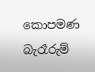කොපමණ බැරෑරුම්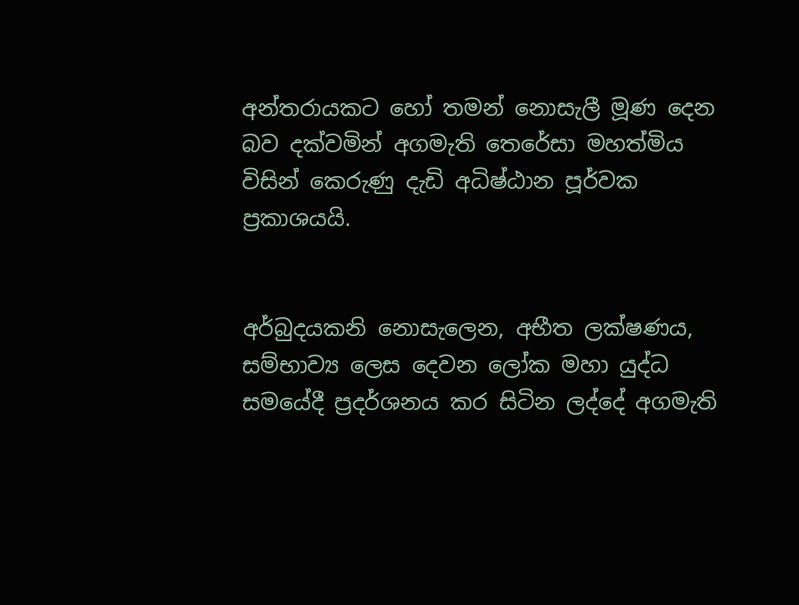අන්තරායකට හෝ තමන් නොසැලී මූණ දෙන බව දක්වමින් අගමැති තෙරේසා මහත්මිය විසින් කෙරුණු දැඩි අධිෂ්ඨාන පූර්වක ප්‍රකාශයයි.


අර්බුදයකනි නොසැලෙන, අභීත ලක්ෂණය, සම්භාව්‍ය ලෙස දෙවන ලෝක මහා යුද්ධ සමයේදී ප්‍රදර්ශනය කර සිටින ලද්දේ අගමැති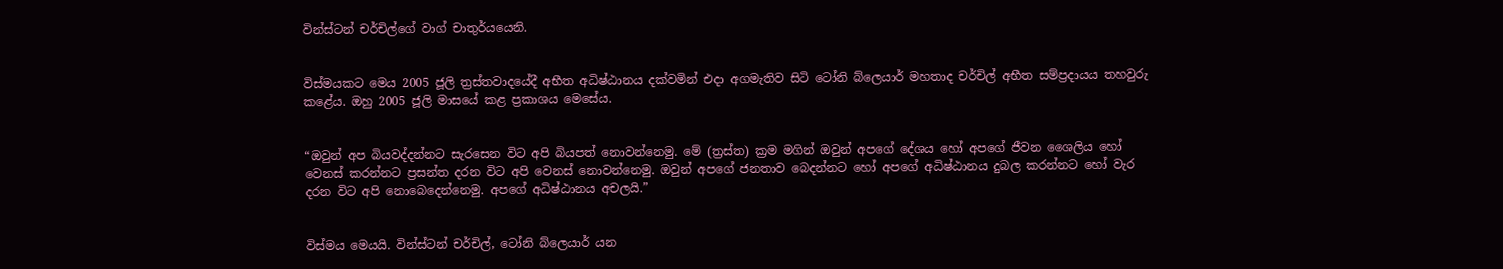වින්ස්ටන් චර්චිල්ගේ වාග් චාතුර්යයෙනි.


විස්මයකට මෙය 2005 ජූලි ත්‍රස්තවාදයේදී අභීත අධිෂ්ඨානය දක්වමින් එදා අගමැතිව සිටි ටෝනි බ්ලෙයාර් මහතාද චර්චිල් අභීත සම්ප්‍රදායය තහවුරු කළේය. ඔහු 2005 ජූලි මාසයේ කළ ප්‍රකාශය මෙසේය.


“ඔවුන් අප බියවද්දන්නට සැරසෙන විට අපි බියපත් නොවන්නෙමු. මේ (ත්‍රස්ත) ක්‍රම මගින් ඔවුන් අපගේ දේශය හෝ අපගේ ජීවන ශෛලිය හෝ වෙනස් කරන්නට ප්‍රසන්ත දරන විට අපි වෙනස් නොවන්නෙමු. ඔවුන් අපගේ ජනතාව බෙදන්නට හෝ අපගේ අධිෂ්ඨානය දුබල කරන්නට හෝ වැර දරන විට අපි නොබෙදෙන්නෙමු. අපගේ අධිෂ්ඨානය අචලයි.”


විස්මය මෙයයි. වින්ස්ටන් චර්චිල්, ටෝනි බ්ලෙයාර් යන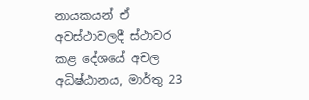නායකයන් ඒ අවස්ථාවලදී ස්ථාවර කළ දේශයේ අචල අධිෂ්ඨානය, මාර්තු 23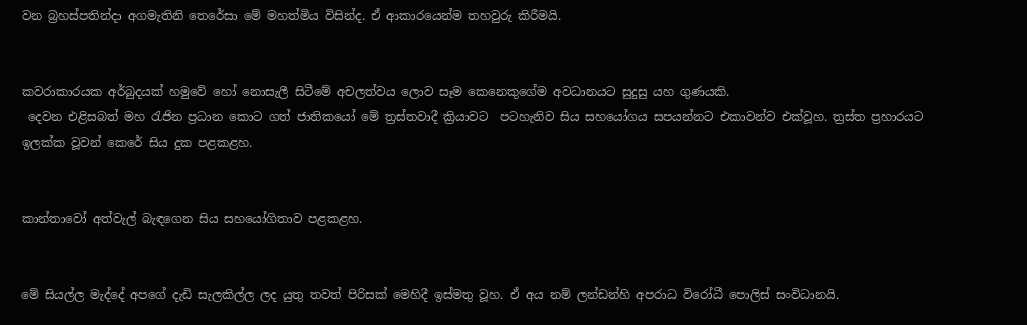වන බ්‍රහස්පතින්දා අගමැතිනි තෙරේසා මේ මහත්මිය විසින්ද. ඒ ආකාරයෙන්ම තහවුරු කිරීමයි.


කවරාකාරයක අර්බුදයක් හමුවේ හෝ නොසැලී සිටීමේ අචලත්වය ලොව සෑම කෙනෙකුගේම අවධානයට සුදුසු යහ ගුණයකි.
 දෙවන එළිසබත් මහ රැජින ප්‍රධාන කොට ගත් ජාතිකයෝ මේ ත්‍රස්තවාදී ක්‍රියාවට  පටහැනිව සිය සහයෝගය සපයන්නට එකාවන්ව එක්වූහ. ත්‍රස්ත ප්‍රහාරයට ඉලක්ක වූවන් කෙරේ සිය දුක පළකළහ.


කාන්තාවෝ අත්වැල් බැඳගෙන සිය සහයෝගිතාව පළකළහ.


මේ සියල්ල මැද්දේ අපගේ දැඩි සැලකිල්ල ලද යුතු තවත් පිරිසක් මෙහිදී ඉස්මතු වූහ. ඒ අය නම් ලන්ඩන්හි අපරාධ විරෝධී පොලිස් සංවිධානයි.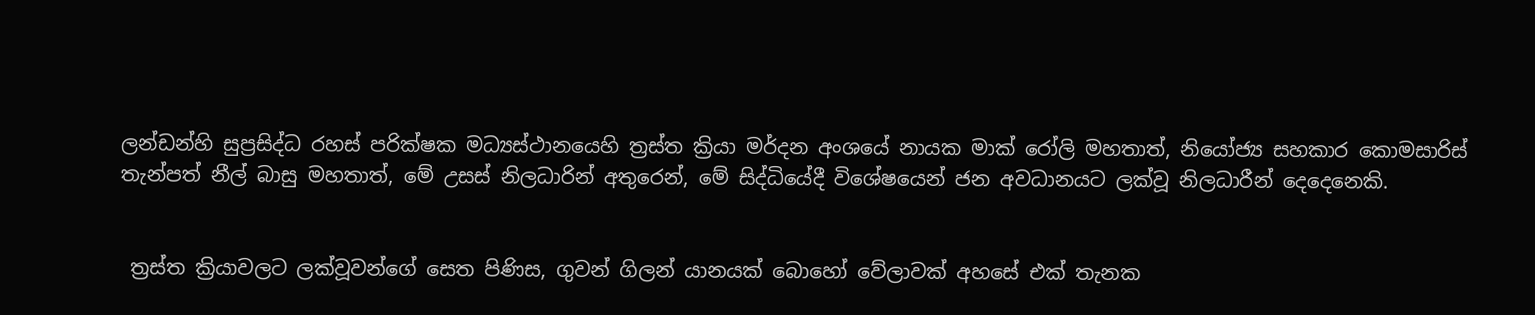ලන්ඩන්හි සුප්‍රසිද්ධ රහස් පරික්ෂක මධ්‍යස්ථානයෙහි ත්‍රස්ත ක්‍රියා මර්දන අංශයේ නායක මාක් රෝලි මහතාත්, නියෝජ්‍ය සහකාර කොමසාරිස් තැන්පත් නීල් බාසු මහතාත්, මේ උසස් නිලධාරින් අතුරෙන්, මේ සිද්ධියේදී විශේෂයෙන් ජන අවධානයට ලක්වූ නිලධාරීන් දෙදෙනෙකි.


 ත්‍රස්ත ක්‍රියාවලට ලක්වූවන්ගේ සෙත පිණිස, ගුවන් ගිලන් යානයක් බොහෝ වේලාවක් අහසේ එක් තැනක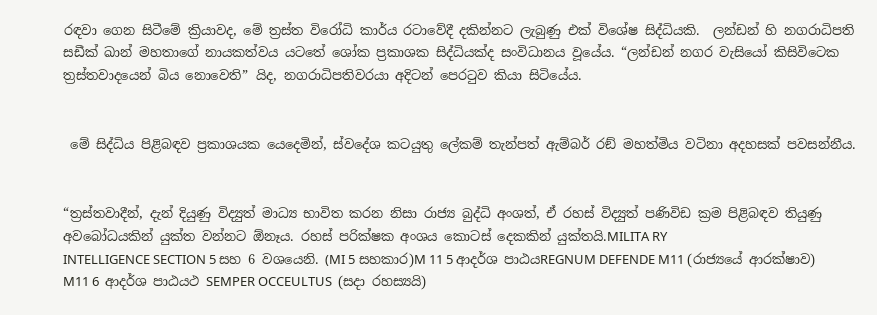රඳවා ගෙන සිටීමේ ක්‍රියාවද, මේ ත්‍රස්ත විරෝධි කාර්ය රටාවේදී දකින්නට ලැබුණු එක් විශේෂ සිද්ධියකි.  ලන්ඩන් හි නගරාධිපති සඩීක් ඛාන් මහතාගේ නායකත්වය යටතේ ශෝක ප්‍රකාශක සිද්ධියක්ද සංවිධානය වූයේය. “ලන්ඩන් නගර වැසියෝ කිසිවිටෙක ත්‍රස්තවාදයෙන් බිය නොවෙති” යිද, නගරාධිපතිවරයා අදිටන් පෙරටුව කියා සිටියේය.


 මේ සිද්ධිය පිළිබඳව ප්‍රකාශයක යෙදෙමින්, ස්වදේශ කටයුතු ලේකම් තැන්පත් ඇම්බර් රඞ් මහත්මිය වටිනා අදහසක් පවසන්නීය.


“ත්‍රස්තවාදීන්, දැන් දියුණු විද්‍යුත් මාධ්‍ය භාවිත කරන නිසා රාජ්‍ය බුද්ධි අංශත්, ඒ රහස් විද්‍යුත් පණිවිඩ ක්‍රම පිළිබඳව තියුණු අවබෝධයකින් යුක්ත වන්නට ඕනෑය. රහස් පරික්ෂක අංශය කොටස් දෙකකින් යුක්තයි.MILITA RY
INTELLIGENCE SECTION 5 සහ 6 වශයෙනි. (MI 5 සහකාර)M 11 5 ආදර්ශ පාඨයREGNUM DEFENDE M11 (රාජ්‍යයේ ආරක්ෂාව)
M11 6  ආදර්ශ පාඨයථ SEMPER OCCEULTUS  (සදා රහස්‍යයි)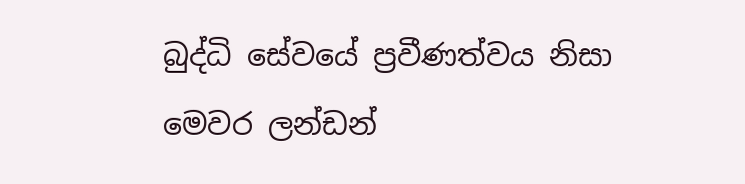බුද්ධි සේවයේ ප්‍රවීණත්වය නිසා මෙවර ලන්ඩන්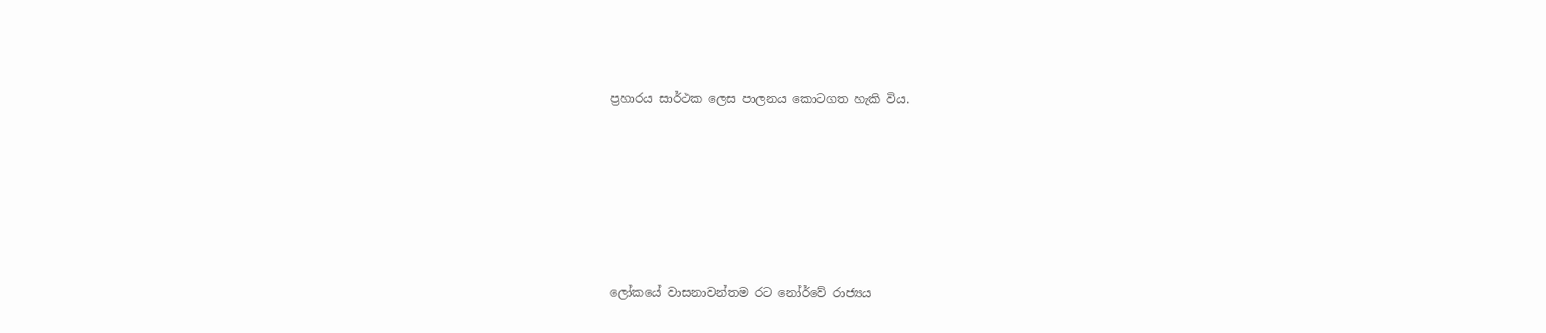ප්‍රහාරය සාර්ථක ලෙස පාලනය කොටගත හැකි විය.






ලෝකයේ වාසනාවන්තම රට නෝර්වේ රාජ්‍යය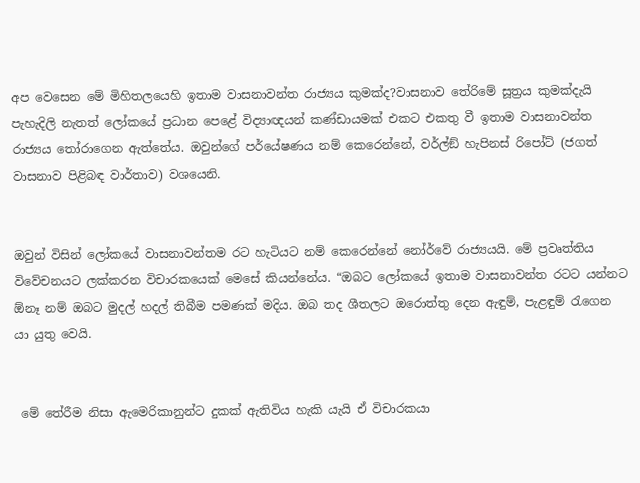අප වෙසෙන මේ මිහිතලයෙහි ඉතාම වාසනාවන්ත රාජ්‍යය කුමක්ද?වාසනාව තේරිමේ සූත්‍රය කුමක්දැයි පැහැදිලි නැතත් ලෝකයේ ප්‍රධාන පෙළේ විද්‍යාඥයන් කණ්ඩායමක් එකට එකතු වී ඉතාම වාසනාවන්ත රාජ්‍යය තෝරාගෙන ඇත්තේය. ඔවුන්ගේ පර්යේෂණය නම් කෙරෙන්නේ, වර්ල්ඞ් හැපිනස් රිපෝට් (ජගත් වාසනාව පිළිබඳ වාර්තාව) වශයෙනි.


ඔවුන් විසින් ලෝකයේ වාසනාවන්තම රට හැටියට නම් කෙරෙන්නේ නෝර්වේ රාජ්‍යයයි. මේ ප්‍රවෘත්තිය විවේචනයට ලක්කරන විචාරකයෙක් මෙසේ කියන්නේය. “ඔබට ලෝකයේ ඉතාම වාසනාවන්ත රටට යන්නට ඕනෑ නම් ඔබට මුදල් හදල් තිබීම පමණක් මදිය. ඔබ තද ශීතලට ඔරොත්තු දෙන ඇඳුම්, පැළඳුම් රැගෙන යා යුතු වෙයි.


 මේ තේරීම නිසා ඇමෙරිකානුන්ට දුකක් ඇතිවිය හැකි යැයි ඒ විචාරකයා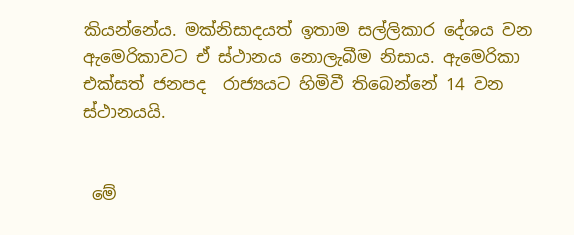කියන්නේය. මක්නිසාදයත් ඉතාම සල්ලිකාර දේශය වන ඇමෙරිකාවට ඒ ස්ථානය නොලැබීම නිසාය. ඇමෙරිකා එක්සත් ජනපද  රාජ්‍යයට හිමිවී තිබෙන්නේ 14 වන ස්ථානයයි.


 මේ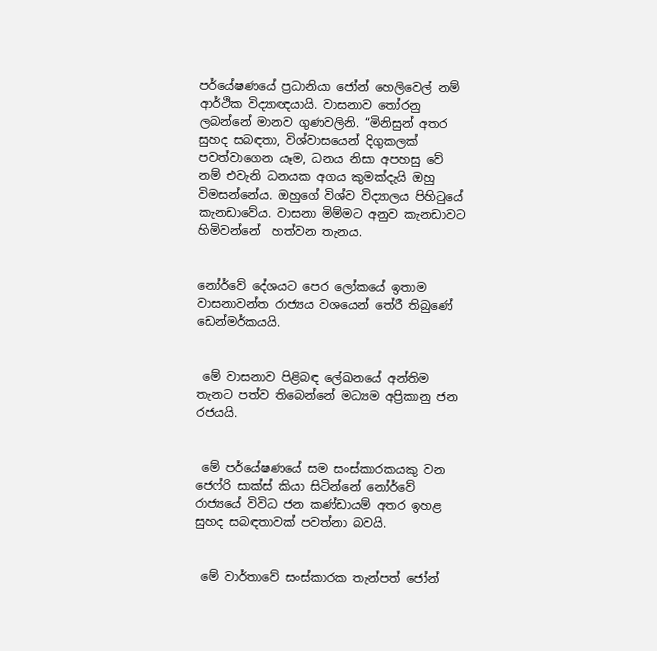පර්යේෂණයේ ප්‍රධානියා ජෝන් හෙලිවෙල් නම් ආර්ථික විද්‍යාඥයායි. වාසනාව තෝරනු ලබන්නේ මානව ගුණවලිනි. “මිනිසුන් අතර සුහද සබඳතා, විශ්වාසයෙන් දිගුකලක්  පවත්වාගෙන යෑම, ධනය නිසා අපහසු වේ නම් එවැනි ධනයක අගය කුමක්දැයි ඔහු විමසන්නේය. ඔහුගේ විශ්ව විද්‍යාලය පිහිටුයේ කැනඩාවේය. වාසනා මිම්මට අනුව කැනඩාවට හිමිවන්නේ  හත්වන තැනය.


නෝර්වේ දේශයට පෙර ලෝකයේ ඉතාම වාසනාවන්ත රාජ්‍යය වශයෙන් තේරී තිබුණේ ඩෙන්මර්කයයි.


 මේ වාසනාව පිළිබඳ ලේඛනයේ අන්තිම තැනට පත්ව තිබෙන්නේ මධ්‍යම අප්‍රිකානු ජන රජයයි.


 මේ පර්යේෂණයේ සම සංස්කාරකයකු වන ජෙෆ්රි සාක්ස් කියා සිටින්නේ නෝර්වේ රාජ්‍යයේ විවිධ ජන කණ්ඩායම් අතර ඉහළ සුහද සබඳතාවක් පවත්නා බවයි.


 මේ වාර්තාවේ සංස්කාරක තැන්පත් ජෝන්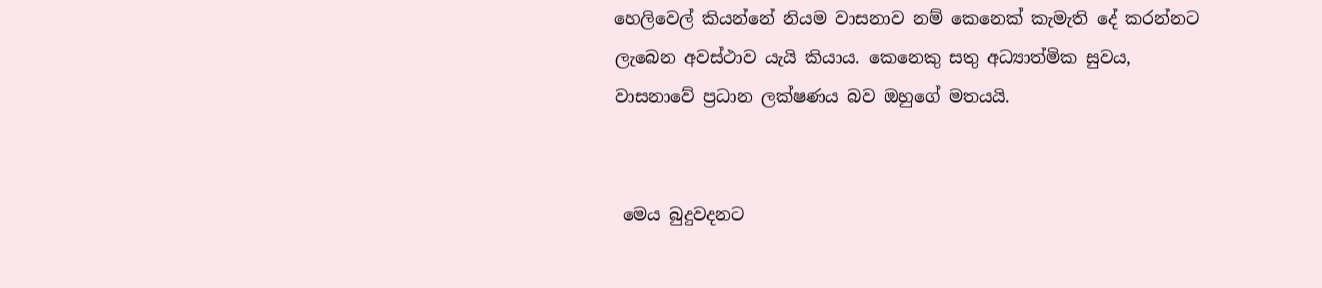හෙලිවෙල් කියන්නේ නියම වාසනාව නම් කෙනෙක් කැමැති දේ කරන්නට ලැබෙන අවස්ථාව යැයි කියාය. කෙනෙකු සතු අධ්‍යාත්මික සුවය, වාසනාවේ ප්‍රධාන ලක්ෂණය බව ඔහුගේ මතයයි.


 මෙය බුදුවදනට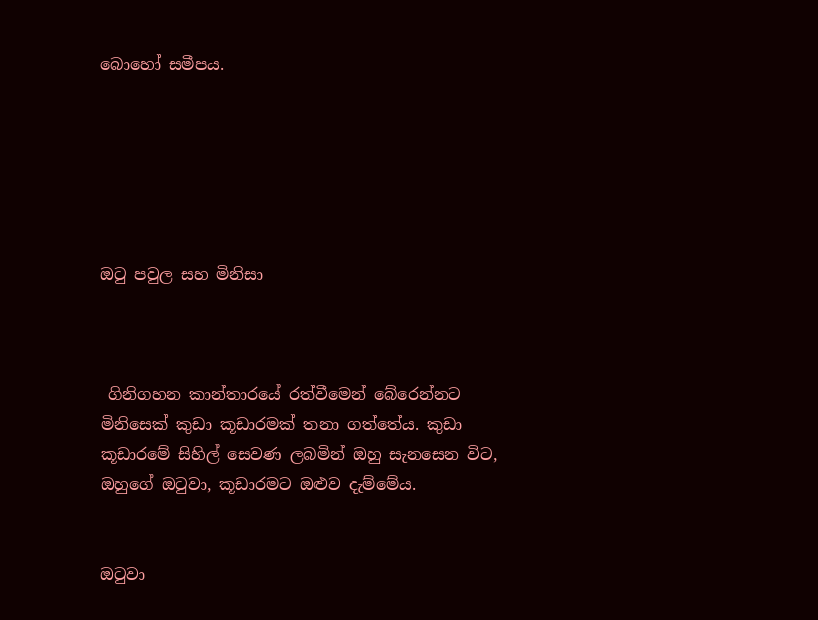බොහෝ සමීපය.






ඔටු පවුල සහ මිනිසා



 ගිනිගහන කාන්තාරයේ රත්වීමෙන් බේරෙන්නට මිනිසෙක් කුඩා කූඩාරමක් තනා ගත්තේය. කුඩා කූඩාරමේ සිහිල් සෙවණ ලබමින් ඔහු සැනසෙන විට, ඔහුගේ ඔටුවා, කූඩාරමට ඔළුව දැම්මේය.


ඔටුවා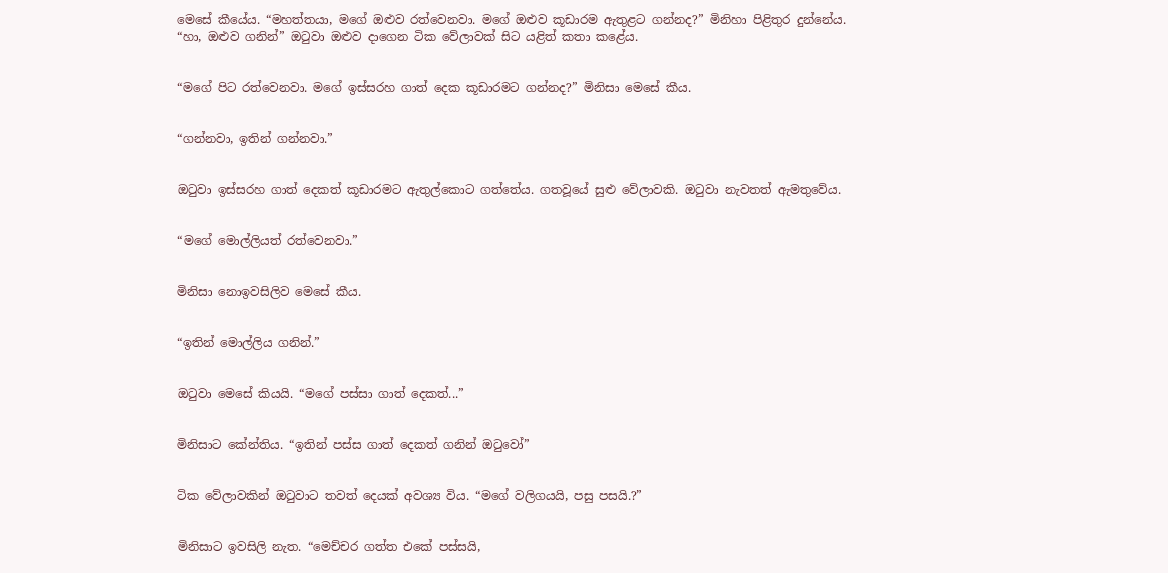මෙසේ කීයේය. “මහත්තයා, මගේ ඔළුව රත්වෙනවා. මගේ ඔළුව කූඩාරම ඇතුළට ගන්නද?” මිනිහා පිළිතුර දුන්නේය.
“හා, ඔළුව ගනින්” ඔටුවා ඔළුව දාගෙන ටික වේලාවක් සිට යළිත් කතා කළේය.


“මගේ පිට රත්වෙනවා. මගේ ඉස්සරහ ගාත් දෙක කූඩාරමට ගන්නද?” මිනිසා මෙසේ කීය.


“ගන්නවා, ඉතින් ගන්නවා.”


ඔටුවා ඉස්සරහ ගාත් දෙකත් කූඩාරමට ඇතුල්කොට ගත්තේය. ගතවූයේ සුළු වේලාවකි. ඔටුවා නැවතත් ඇමතුවේය.


“මගේ මොල්ලියත් රත්වෙනවා.”


මිනිසා නොඉවසිලිව මෙසේ කීය.


“ඉතින් මොල්ලිය ගනින්.”


ඔටුවා මෙසේ කියයි. “මගේ පස්සා ගාත් දෙකත්...”


මිනිසාට කේන්තිය. “ඉතින් පස්ස ගාත් දෙකත් ගනින් ඔටුවෝ”


ටික වේලාවකින් ඔටුවාට තවත් දෙයක් අවශ්‍ය විය. “මගේ වලිගයයි, පසු පසයි.?”


මිනිසාට ඉවසිලි නැත. “මෙච්චර ගත්ත එකේ පස්සයි,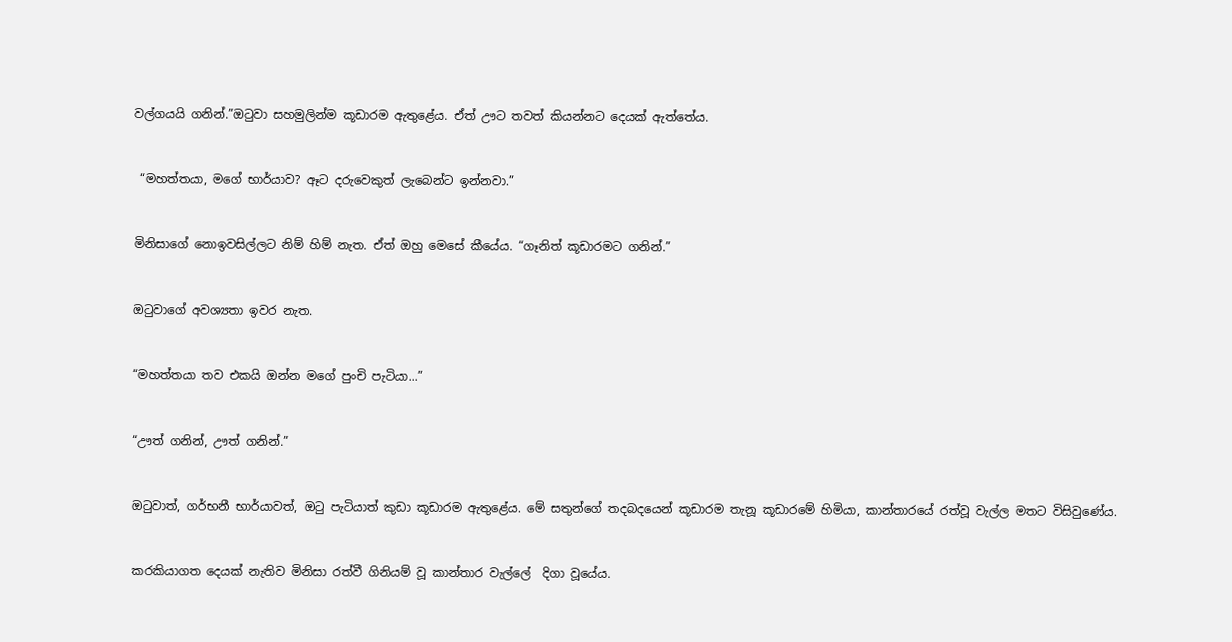වල්ගයයි ගනින්.”ඔටුවා සහමුලින්ම කූඩාරම ඇතුළේය. ඒත් ඌට තවත් කියන්නට දෙයක් ඇත්තේය.


 “මහත්තයා, මගේ භාර්යාව? ඈට දරුවෙකුත් ලැබෙන්ට ඉන්නවා.”


මිනිසාගේ නොඉවසිල්ලට නිම් හිම් නැත. ඒත් ඔහු මෙසේ කීයේය. “ගෑනිත් කූඩාරමට ගනින්.”


ඔටුවාගේ අවශ්‍යතා ඉවර නැත.


“මහත්තයා තව එකයි ඔන්න මගේ පුංචි පැටියා...”


“ඌත් ගනින්, ඌත් ගනින්.”


ඔටුවාත්, ගර්භනී භාර්යාවත්, ඔටු පැටියාත් කුඩා කූඩාරම ඇතුළේය. මේ සතුන්ගේ තදබදයෙන් කූඩාරම තැනූ කූඩාරමේ හිමියා, කාන්තාරයේ රත්වූ වැල්ල මතට විසිවුණේය.


කරකියාගත දෙයක් නැතිව මිනිසා රත්වී ගිනියම් වූ කාන්තාර වැල්ලේ  දිගා වූයේය.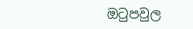ඔටුපවුල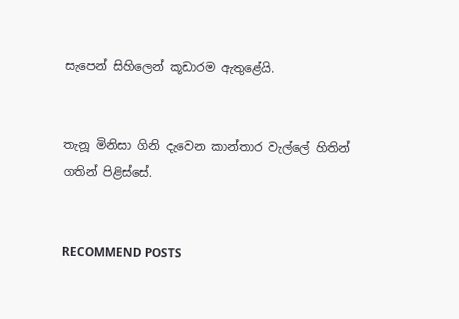සැපෙන් සිහිලෙන් කූඩාරම ඇතුළේයි.


තැනූ මිනිසා ගිනි දැවෙන කාන්තාර වැල්ලේ හිතින් ගතින් පිළිස්සේ.


RECOMMEND POSTS